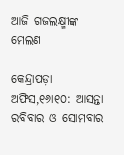ଆଜି ଗଜଲକ୍ଷ୍ମୀଙ୍କ ମେଲଣ

କେନ୍ଦ୍ରାପଡ଼ା ଅଫିସ,୧୬ା୧୦: ଆସନ୍ତା ରବିବାର ଓ ସୋମବାର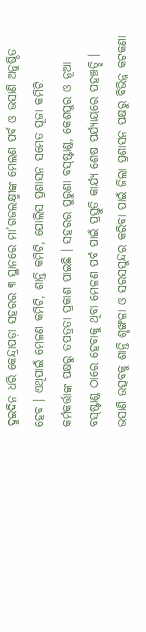ଦୁଇଦିନ ଧରି କେନ୍ଦ୍ରାପଡ଼ା ସହରର ୩ ସ୍ଥାନରେ ମା’ଗଜଲକ୍ଷ୍ମୀଙ୍କ ମେଲଣ ପର୍ବ ଓ ଭସାଣି ଅନୁଷ୍ଠିତ ହେବ । ଏଥିପାଇଁ ମେଳଣ କମିଟି, ଶାନ୍ତି କମିଟି, ପୋଲିସ ପ୍ରଶାସନ ସମେତ ପୂଜା କମିଟି କର୍ମକର୍ତ୍ତାଙ୍କ ପକ୍ଷରୁ ତପତ୍ରତା ପ୍ରକାଶ ପାଇଛି । ସହରର ପୁରୁଣା ବସ୍‌ଷ୍ଟାଣ୍ଡ, କେଶପୁର ଓ ନୂଆ ବସ୍‌ଷ୍ଟାଣ୍ଡ ଠାରେ ହେବାକୁ ଥିବା ମେଳଣ ପର୍ବ ପାଇଁ ପ୍ରସ୍ତୁତି କାର୍ଯ୍ୟ ଶେଷ ପର୍ଯ୍ୟାୟରେ ପହଞ୍ଚତ୍ଛି । ଭସାଣି ଉତ୍ସବକୁ ଶାନ୍ତି ଶୃଙ୍ଖଳା ଓ ସରସସୁନ୍ଦର କରିବା ପାଇଁ ଜିଲା ପ୍ରଶାସନ ପକ୍ଷରୁ ବିଭିନ୍ନ କଟକଣା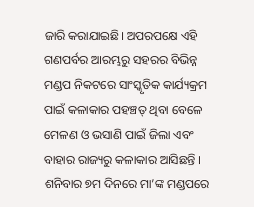ଜାରି କରାଯାଇଛି। ଅପରପକ୍ଷେ ଏହି ଗଣପର୍ବର ଆରମ୍ଭରୁ ସହରର ବିଭିନ୍ନ ମଣ୍ଡପ ନିକଟରେ ସାଂସ୍କୃତିକ କାର୍ଯ୍ୟକ୍ରମ ପାଇଁ କଳାକାର ପହଞ୍ଚତ୍ ଥିବା ବେଳେ ମେଳଣ ଓ ଭସାଣି ପାଇଁ ଜିଲା ଏବଂ ବାହାର ରାଜ୍ୟରୁ କଳାକାର ଆସିଛନ୍ତି । ଶନିବାର ୭ମ ଦିନରେ ମା’ଙ୍କ ମଣ୍ଡପରେ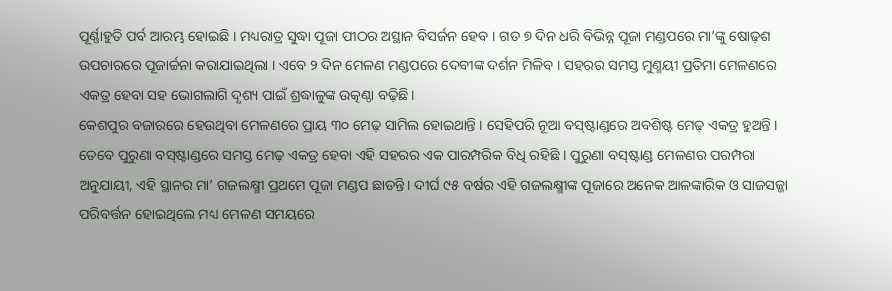ପୂର୍ଣ୍ଣାହୁତି ପର୍ବ ଆରମ୍ଭ ହୋଇଛି । ମଧ୍ୟରାତ୍ର ସୁଦ୍ଧା ପୂଜା ପୀଠର ଅସ୍ଥାନ ବିସର୍ଜନ ହେବ । ଗତ ୭ ଦିନ ଧରି ବିଭିନ୍ନ ପୂଜା ମଣ୍ଡପରେ ମା’ଙ୍କୁ ଷୋଢ଼ଶ ଉପଚାରରେ ପୂଜାର୍ଚ୍ଚନା କରାଯାଇଥିଲା । ଏବେ ୨ ଦିନ ମେଳଣ ମଣ୍ଡପରେ ଦେବୀଙ୍କ ଦର୍ଶନ ମିଳିବ । ସହରର ସମସ୍ତ ମୁଣ୍ମୟୀ ପ୍ରତିମା ମେଳଣରେ ଏକତ୍ର ହେବା ସହ ଭୋଗଲାଗି ଦୃଶ୍ୟ ପାଇଁ ଶ୍ରଦ୍ଧାଳୁଙ୍କ ଉତ୍କଣ୍ଠା ବଢ଼ିଛି।
କେଶପୁର ବଜାରରେ ହେଉଥିବା ମେଳଣରେ ପ୍ରାୟ ୩୦ ମେଢ଼ ସାମିଲ ହୋଇଥାନ୍ତି । ସେହିପରି ନୂଆ ବସ୍‌ଷ୍ଟାଣ୍ଡରେ ଅବଶିଷ୍ଟ ମେଢ଼ ଏକତ୍ର ହୁଅନ୍ତି । ତେବେ ପୁରୁଣା ବସ୍‌ଷ୍ଟାଣ୍ଡରେ ସମସ୍ତ ମେଢ଼ ଏକତ୍ର ହେବା ଏହି ସହରର ଏକ ପାରମ୍ପରିକ ବିଧି ରହିଛି । ପୁରୁଣା ବସ୍‌ଷ୍ଟାଣ୍ଡ ମେଳଣର ପରମ୍ପରା ଅନୁଯାୟୀ, ଏହି ସ୍ଥାନର ମା’ ଗଜଲକ୍ଷ୍ମୀ ପ୍ରଥମେ ପୂଜା ମଣ୍ଡପ ଛାଡନ୍ତି। ଦୀର୍ଘ ୯୫ ବର୍ଷର ଏହି ଗଜଲକ୍ଷ୍ମୀଙ୍କ ପୂଜାରେ ଅନେକ ଆଳଙ୍କାରିକ ଓ ସାଜସଜ୍ଜା ପରିବର୍ତ୍ତନ ହୋଇଥିଲେ ମଧ୍ୟ ମେଳଣ ସମୟରେ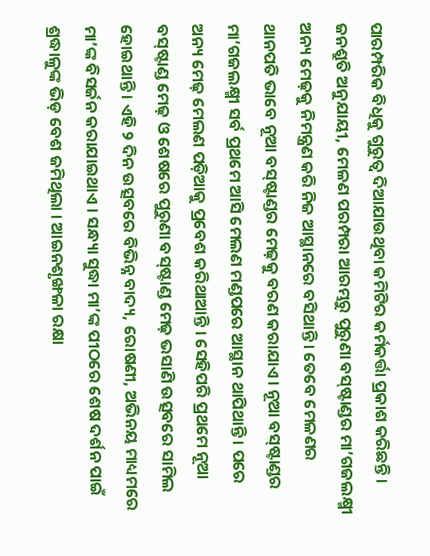ପାରମ୍ପରିକ ବିଧିକୁ ଗୁରୁତ୍ୱ ଦିଆଯାଉଥିବା କମିଟିର କର୍ମକର୍ତ୍ତା ପ୍ରକାଶ କରିଛନ୍ତି । ଜନଶ୍ରୁତି ଅନୁଯାୟୀ, ମେଳଣ ପରମ୍ପରା ଆରମ୍ଭରୁ ପୁରୁଣା ବସ୍‌ଷ୍ଟାଣ୍ଡର ମା’ଗଜଲକ୍ଷ୍ମୀ ଅନ୍ୟ ମେଢ଼କୁ ନିମନ୍ତ୍ରଣ କରି ନିଜ ଆସ୍ଥାନରେ ବସିଥାନ୍ତି । ତେବେ ମେଳଣର ଥାନପତି ଭାବେ ନୂଆ ବସ୍‌ଷ୍ଟାଣ୍ଡର ମେଢ଼କୁ ବରଣ କରାଯାଏ। ନୂଆ ବସ୍‌ଷ୍ଟାଣ୍ଡର ମା’ଗଜଲକ୍ଷ୍ମୀ ସର୍ବ ପ୍ରଥମେ ଆସି ମେଲଣ ମଣ୍ଡପରେ ଆସ୍ଥାନ ଥାପିଥାନ୍ତି । ପରେ ଅନ୍ୟ ମେଢ଼ ମେଲଣ ପଡ଼ିଆକୁ ପ୍ରବେଶ କରିଥାଆନ୍ତି । ସେହିପରି ପ୍ରଥମେ ନୂଆ ବସ୍‌ଷ୍ଟାଣ୍ଡ ମେଢ଼ ଓ ଶେଷରେ ପୁରୁଣା ବସ୍‌ଷ୍ଟାଣ୍ଡ ମେଢ଼ ଭସାଣି ଉତ୍ସବରେ ସାମିଲ ହୋଇଥାନ୍ତି । ଏହି ୨ ଦିନ ଉତ୍ସବରେ ବିଭିନ୍ନ ବାଦ୍ୟ, ରୋଷଣୀ, ଅଭିନୟ ମାଧ୍ୟମରେ ମା’ଙ୍କ ବିସର୍ଜନ କରାଯାଇଥାଏ । ସନ୍ଧ୍ୟା ସୁଦ୍ଧା ମା’ଙ୍କ ପୀଠରେ ଶେଷ ଦର୍ଶନ ପାଇଁ ଶ୍ରଦ୍ଧାଳୁଙ୍କ ଭିଡ଼ ବେଶ ଜମିଥିଲା । ଆଇନଶୃଙ୍ଖଳା ରକ୍ଷା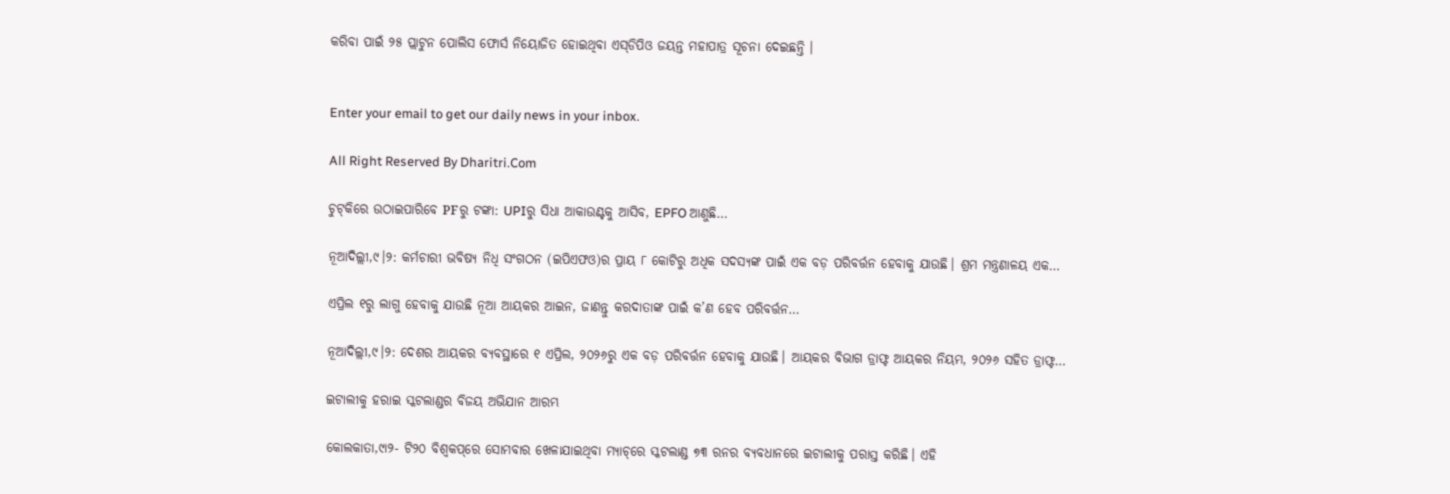କରିବା ପାଇଁ ୨୫ ପ୍ଲାଟୁନ ପୋଲିସ ଫୋର୍ସ ନିୟୋଜିତ ହୋଇଥିବା ଏସ୍‌ଡିପିଓ ଜୟନ୍ତ ମହାପାତ୍ର ସୂଚନା ଦେଇଛନ୍ତି ।


Enter your email to get our daily news in your inbox.

All Right Reserved By Dharitri.Com

ଚୁଟ୍‌କିରେ ଉଠାଇପାରିବେ PFରୁ ଟଙ୍କା: UPIରୁ ସିଧା ଆକାଉଣ୍ଟକୁ ଆସିବ, EPFO ଆଣୁଛି…

ନୂଆଦିଲ୍ଲୀ,୯।୨: କର୍ମଚାରୀ ଭବିଷ୍ୟ ନିଧି ସଂଗଠନ (ଇପିଏଫଓ)ର ପ୍ରାୟ ୮ କୋଟିରୁ ଅଧିକ ସଦସ୍ୟଙ୍କ ପାଇଁ ଏକ ବଡ଼ ପରିବର୍ତ୍ତନ ହେବାକୁ ଯାଉଛି। ଶ୍ରମ ମନ୍ତ୍ରଣାଳୟ ଏକ…

ଏପ୍ରିଲ ୧ରୁ ଲାଗୁ ହେବାକୁ ଯାଉଛି ନୂଆ ଆୟକର ଆଇନ, ଜାଣନ୍ତୁ କରଦାତାଙ୍କ ପାଇଁ କ’ଣ ହେବ ପରିବର୍ତ୍ତନ…

ନୂଆଦିଲ୍ଲୀ,୯।୨: ଦେଶର ଆୟକର ବ୍ୟବସ୍ଥାରେ ୧ ଏପ୍ରିଲ, ୨୦୨୬ରୁ ଏକ ବଡ଼ ପରିବର୍ତ୍ତନ ହେବାକୁ ଯାଉଛି। ଆୟକର ବିଭାଗ ଡ୍ରାଫ୍ଟ ଆୟକର ନିୟମ, ୨୦୨୬ ସହିତ ଡ୍ରାଫ୍ଟ…

ଇଟାଲୀକୁ ହରାଇ ସ୍କଟଲାଣ୍ଡର ବିଜୟ ଅଭିଯାନ ଆରମ୍ଭ

କୋଲକାତା,୯ା୨- ଟି୨୦ ବିଶ୍ୱକପ୍‌ରେ ସୋମବାର ଖେଳାଯାଇଥିବା ମ୍ୟାଚ୍‌ରେ ସ୍କଟଲାଣ୍ଡ ୭୩ ରନର ବ୍ୟବଧାନରେ ଇଟାଲୀକୁ ପରାସ୍ତ କରିଛି। ଏହି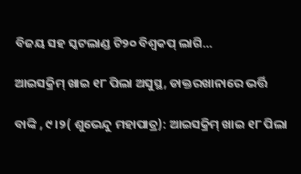ବିଜୟ ସହ ସ୍କଟଲାଣ୍ଡ ଟି୨୦ ବିଶ୍ୱକପ୍‌ ଲାଗି…

ଆଇସକ୍ରିମ୍‌ ଖାଇ ୧୮ ପିଲା ଅସୁସ୍ଥ, ଡାକ୍ତରଖାନାରେ ଭର୍ତ୍ତି

ବାଙ୍କି , ୯।୨( ଶୁଭେନ୍ଦୁ ମହାପାତ୍ର): ଆଇସକ୍ରିମ୍‌ ଖାଇ ୧୮ ପିଲା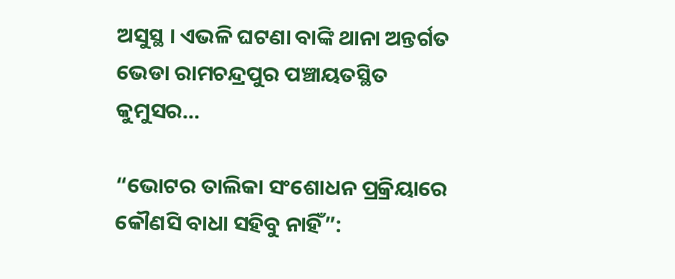ଅସୁସ୍ଥ । ଏଭଳି ଘଟଣା ବାଙ୍କି ଥାନା ଅନ୍ତର୍ଗତ ଭେଡା ରାମଚନ୍ଦ୍ରପୁର ପଞ୍ଚାୟତସ୍ଥିତ କୁମୁସର…

“ଭୋଟର ତାଲିକା ସଂଶୋଧନ ପ୍ରକ୍ରିୟାରେ କୌଣସି ବାଧା ସହିବୁ ନାହିଁ”: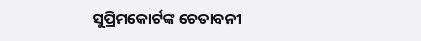ସୁପ୍ରିମକୋର୍ଟଙ୍କ ଚେତାବନୀ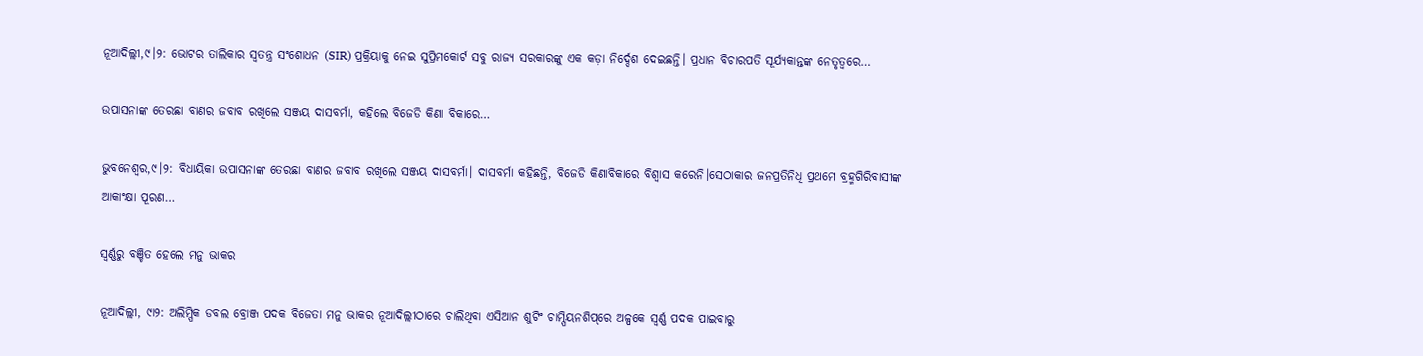ନୂଆଦିଲ୍ଲୀ,୯।୨: ଭୋଟର ତାଲିକାର ସ୍ୱତନ୍ତ୍ର ସଂଶୋଧନ (SIR) ପ୍ରକ୍ରିୟାକୁ ନେଇ ସୁପ୍ରିମକୋର୍ଟ ସବୁ ରାଜ୍ୟ ସରକାରଙ୍କୁ ଏକ କଡ଼ା ନିର୍ଦ୍ଦେଶ ଦେଇଛନ୍ତି। ପ୍ରଧାନ ବିଚାରପତି ସୂର୍ଯ୍ୟକାନ୍ତଙ୍କ ନେତୃତ୍ୱରେ…

ଉପାସନାଙ୍କ ତେରଛା ବାଣର ଜବାବ ରଖିଲେ ସଞ୍ଜୟ ଦାସବର୍ମା, କହିଲେ ବିଜେଡି କିଣା ବିକାରେ…

ଭୁବନେଶ୍ୱର,୯।୨: ବିଧାୟିକା ଉପାସନାଙ୍କ ତେରଛା ବାଣର ଜବାବ ରଖିଲେ ସଞ୍ଜୟ ଦାସବର୍ମା। ଦାସବର୍ମା କହିଛନ୍ତି, ବିଜେଡି କିଣାବିକାରେ ବିଶ୍ୱାସ କରେନି।ସେଠାକାର ଜନପ୍ରତିନିଧି ପ୍ରଥମେ ବ୍ରହ୍ମଗିରିବାସୀଙ୍କ ଆକାଂକ୍ଷା ପୂରଣ…

ସ୍ୱର୍ଣ୍ଣରୁ ବଞ୍ଚିତ ହେଲେ ମନୁ ଭାକର

ନୂଆଦିଲ୍ଲୀ, ୯ା୨: ଅଲିମ୍ପିକ ଡବଲ ବ୍ରୋଞ୍ଜ ପଦକ ବିଜେତା ମନୁ ଭାକର ନୂଆଦିଲ୍ଲୀଠାରେ ଚାଲିଥିବା ଏସିଆନ ଶୁଟିଂ ଚାମ୍ପିୟନଶିପ୍‌ରେ ଅଳ୍ପକେ ସ୍ୱର୍ଣ୍ଣ ପଦକ ପାଇବାରୁ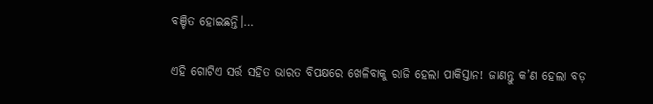ବଞ୍ଚିତ ହୋଇଛନ୍ତି।…

ଏହି ଗୋଟିଏ ସର୍ତ୍ତ ସହିତ ଭାରତ ବିପକ୍ଷରେ ଖେଳିବାକୁ ରାଜି ହେଲା ପାକିସ୍ତାନ! ଜାଣନ୍ତୁ କ’ଣ ହେଲା ବଡ଼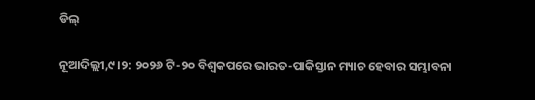ଡିଲ୍‌

ନୂଆଦିଲ୍ଲୀ,୯।୨: ୨୦୨୬ ଟି-୨୦ ବିଶ୍ୱକପରେ ଭାରତ-ପାକିସ୍ତାନ ମ୍ୟାଚ ହେବାର ସମ୍ଭାବନା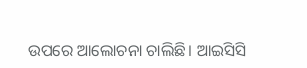ଉପରେ ଆଲୋଚନା ଚାଲିଛି। ଆଇସିସି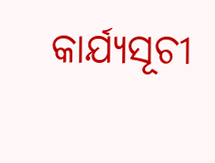କାର୍ଯ୍ୟସୂଚୀ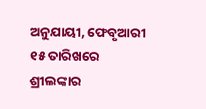ଅନୁଯାୟୀ, ଫେବୃଆରୀ ୧୫ ତାରିଖରେ ଶ୍ରୀଲଙ୍କାର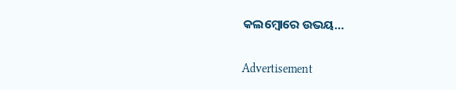କଲମ୍ବୋରେ ଉଭୟ…

Advertisement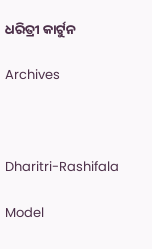ଧରିତ୍ରୀ କାର୍ଟୁନ

Archives



Dharitri-Rashifala

Model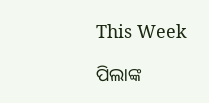This Week

ପିଲାଙ୍କ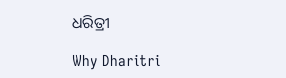ଧରିତ୍ରୀ

Why Dharitri